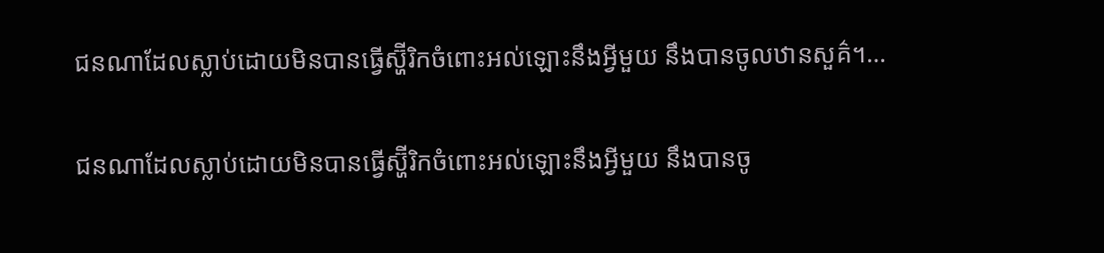ជនណាដែលស្លាប់ដោយមិនបានធ្វើស្ហ៊ីរិកចំពោះអល់ឡោះនឹងអ្វីមួយ នឹងបានចូលឋានសួគ៌។…

ជនណាដែលស្លាប់ដោយមិនបានធ្វើស្ហ៊ីរិកចំពោះអល់ឡោះនឹងអ្វីមួយ នឹងបានចូ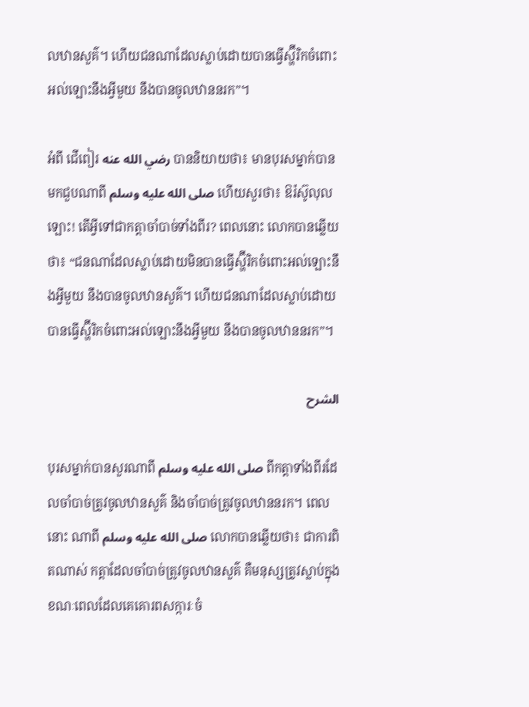លឋានសួគ៌។ ហើយជនណាដែលស្លាប់ដោយបានធ្វើស្ហ៊ីរិកចំពោះអល់ឡោះនឹងអ្វីមួយ នឹងបានចូលឋាននរក”។

អំពី ជើពៀរ رضي الله عنه បាននិយាយថា៖ មានបុរសម្នាក់បានមកជួបណាពី صلى الله عليه وسلم ហើយសួរថា៖ ឱរ៉ស៊ូលុលឡោះ! តើអ្វីទៅជាកត្តាចាំបាច់ទាំងពីរ? ពេលនោះ លោកបានឆ្លើយថា៖ “ជនណាដែលស្លាប់ដោយមិនបានធ្វើស្ហ៊ីរិកចំពោះអល់ឡោះនឹងអ្វីមួយ នឹងបានចូលឋានសួគ៌។ ហើយជនណាដែលស្លាប់ដោយបានធ្វើស្ហ៊ីរិកចំពោះអល់ឡោះនឹងអ្វីមួយ នឹងបានចូលឋាននរក”។

الشرح

បុរសម្នាក់បានសួរណាពី صلى الله عليه وسلم ពីកត្តាទាំងពីរដែលចាំបាច់ត្រូវចូលឋានសួគ៌ និងចាំបាច់ត្រូវចូលឋាននរក។ ពេលនោះ ណាពី صلى الله عليه وسلم លោកបានឆ្លើយថា៖ ជាការពិតណាស់ កត្តាដែលចាំបាច់ត្រូវចូលឋានសួគ៌ គឺមនុស្សត្រូវស្លាប់ក្នុងខណៈពេលដែលគេគោរពសក្ការៈចំ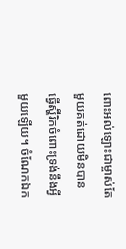ពោះអល់ឡោះជាម្ចាស់តែមួយគត់ដោយមិនបានធ្វើស្ហ៊ីរិកចំពោះទ្រង់នឹងអ្វីមួយឡើយ។ ចំណែកឯក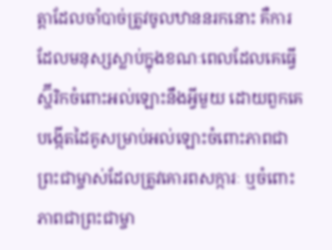ត្តាដែលចាំបាច់ត្រូវចូលឋាននរកនោះ គឺការដែលមនុស្សស្លាប់ក្នុងខណៈពេលដែលគេធ្វើស្ហ៊ីរិកចំពោះអល់ឡោះនឹងអ្វីមួយ ដោយពួកគេបង្កើតដៃគូសម្រាប់អល់ឡោះចំពោះភាពជាព្រះជាម្ចាស់ដែលត្រូវគោរពសក្ការៈ ឬចំពោះភាពជាព្រះជាម្ចា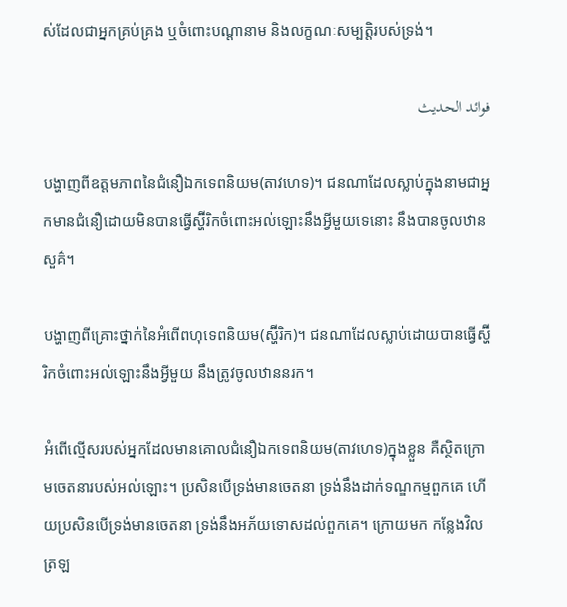ស់ដែលជាអ្នកគ្រប់គ្រង ឬចំពោះបណ្តានាម និងលក្ខណៈសម្បត្តិរបស់ទ្រង់។

فوائد الحديث

បង្ហាញពីឧត្តមភាពនៃជំនឿឯកទេពនិយម(តាវហេទ)។ ជនណាដែលស្លាប់ក្នុងនាមជាអ្នកមានជំនឿដោយមិនបានធ្វើស្ហ៊ីរិកចំពោះអល់ឡោះនឹងអ្វីមួយទេនោះ នឹងបានចូលឋានសួគ៌។

បង្ហាញពីគ្រោះថ្នាក់នៃអំពើពហុទេពនិយម(ស្ហ៊ីរិក)។ ជនណាដែលស្លាប់ដោយបានធ្វើស្ហ៊ីរិកចំពោះអល់ឡោះនឹងអ្វីមួយ នឹងត្រូវចូលឋាននរក។

អំពើល្មើសរបស់អ្នកដែលមានគោលជំនឿឯកទេពនិយម(តាវហេទ)ក្នុងខ្លួន គឺស្ថិតក្រោមចេតនារបស់អល់ឡោះ។ ប្រសិនបើទ្រង់មានចេតនា ទ្រង់នឹងដាក់ទណ្ឌកម្មពួកគេ ហើយប្រសិនបើទ្រង់មានចេតនា ទ្រង់នឹងអភ័យទោសដល់ពួកគេ។ ក្រោយមក កន្លែងវិលត្រឡ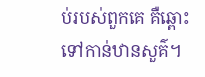ប់របស់ពួកគេ គឺឆ្ពោះទៅកាន់ឋានសួគ៌។